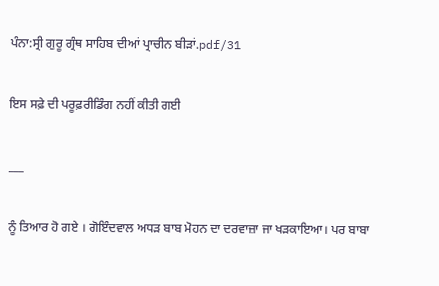ਪੰਨਾ:ਸ੍ਰੀ ਗੁਰੂ ਗ੍ਰੰਥ ਸਾਹਿਬ ਦੀਆਂ ਪ੍ਰਾਚੀਨ ਬੀੜਾਂ.pdf/31

ਇਸ ਸਫ਼ੇ ਦੀ ਪਰੂਫ਼ਰੀਡਿੰਗ ਨਹੀਂ ਕੀਤੀ ਗਈ

___

ਨੂੰ ਤਿਆਰ ਹੋ ਗਏ । ਗੋਇੰਦਵਾਲ ਅਧੜ ਬਾਬ ਮੋਹਨ ਦਾ ਦਰਵਾਜ਼ਾ ਜਾ ਖੜਕਾਇਆ। ਪਰ ਬਾਬਾ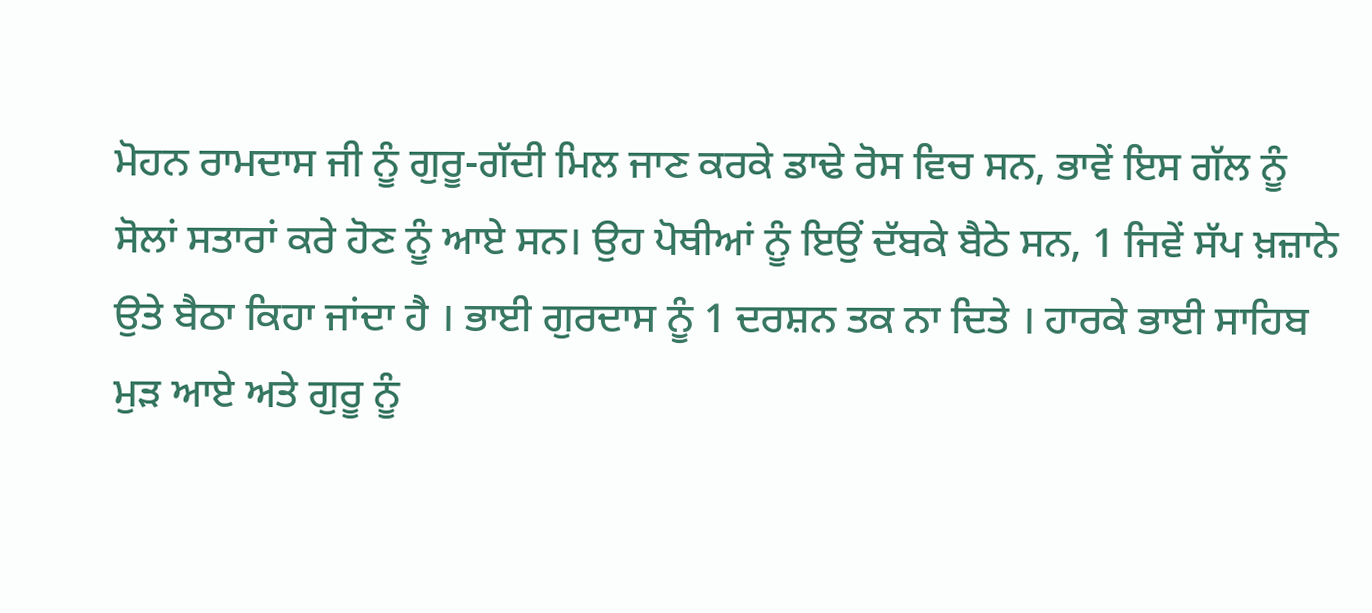ਮੋਹਨ ਰਾਮਦਾਸ ਜੀ ਨੂੰ ਗੁਰੂ-ਗੱਦੀ ਮਿਲ ਜਾਣ ਕਰਕੇ ਡਾਢੇ ਰੋਸ ਵਿਚ ਸਨ, ਭਾਵੇਂ ਇਸ ਗੱਲ ਨੂੰ ਸੋਲਾਂ ਸਤਾਰਾਂ ਕਰੇ ਹੋਣ ਨੂੰ ਆਏ ਸਨ। ਉਹ ਪੋਥੀਆਂ ਨੂੰ ਇਉਂ ਦੱਬਕੇ ਬੈਠੇ ਸਨ, 1 ਜਿਵੇਂ ਸੱਪ ਖ਼ਜ਼ਾਨੇ ਉਤੇ ਬੈਠਾ ਕਿਹਾ ਜਾਂਦਾ ਹੈ । ਭਾਈ ਗੁਰਦਾਸ ਨੂੰ 1 ਦਰਸ਼ਨ ਤਕ ਨਾ ਦਿਤੇ । ਹਾਰਕੇ ਭਾਈ ਸਾਹਿਬ ਮੁੜ ਆਏ ਅਤੇ ਗੁਰੂ ਨੂੰ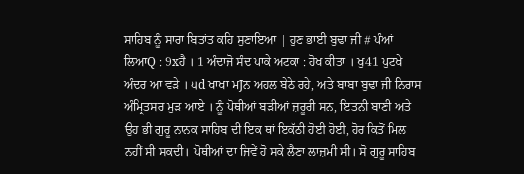ਸਾਹਿਬ ਨੂੰ ਸਾਰਾ ਬਿਤਾਂਤ ਕਹਿ ਸੁਣਾਇਆ | ਹੁਣ ਭਾਈ ਬੁਢਾ ਜੀ # ਪੰਆਂ ਲਿਆQ : 9xਹੈ । 1 ਅੰਦਾਜੋ ਸੰਦ ਪਾਕੇ ਅਟਕਾ : ਹੋਖ ਕੀਤਾ । ਖੁ41 ਪੁਟਖੇ ਅੰਦਰ ਆ ਵੜੇ । ੫d ਖਾਖਾ ਮJਨ ਅਹਲ ਬੇਠੇ ਰਹੇ, ਅਤੇ ਬਾਬਾ ਬੁਢਾ ਜੀ ਨਿਰਾਸ ਅੰਮ੍ਰਿਤਸਰ ਮੁੜ ਆਏ । ਨੂੰ ਪੋਥੀਆਂ ਬੜੀਆਂ ਜ਼ਰੂਰੀ ਸਨ, ਇਤਨੀ ਬਾਣੀ ਅਤੇ ਉਹ ਭੀ ਗੁਰੂ ਨਾਨਕ ਸਾਹਿਬ ਦੀ ਇਕ ਥਾਂ ਇਕੱਠੀ ਹੋਈ ਹੋਈ, ਹੋਰ ਕਿਤੋਂ ਮਿਲ ਨਹੀਂ ਸੀ ਸਕਦੀ। ਪੋਥੀਆਂ ਦਾ ਜਿਵੇਂ ਹੋ ਸਕੇ ਲੈਣਾ ਲਾਜ਼ਮੀ ਸੀ। ਸੋ ਗੁਰੂ ਸਾਹਿਬ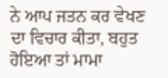ਨੇ ਆਪ ਜਤਨ ਕਰ ਵੇਖਣ ਦਾ ਵਿਚਾਰ ਕੀਤਾ, ਬਹੁਤ ਹੋਇਆ ਤਾਂ ਮਾਮਾ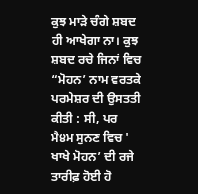ਕੁਝ ਮਾੜੇ ਚੰਗੇ ਸ਼ਬਦ ਹੀ ਆਖੇਗਾ ਨਾ। ਕੁਝ ਸ਼ਬਦ ਰਚੇ ਜਿਨਾਂ ਵਿਚ “ਮੋਹਨ’ ਨਾਮ ਵਰਤਕੇ ਪਰਮੇਸ਼ਰ ਦੀ ਉਸਤਤੀ ਕੀਤੀ : ਸੀ, ਪਰ ਮੈ੪ਮ ਸੁਨਣ ਵਿਚ ' ਖਾਖੇ ਮੋਹਨ’ ਦੀ ਰਜੇ ਤਾਰੀਫ਼ ਹੋਈ ਹੋ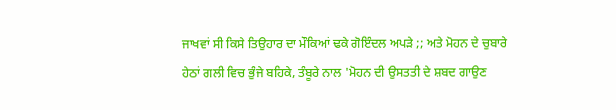ਜਾਖਵਾਂ ਸੀ ਕਿਸੇ ਤਿਉਹਾਰ ਦਾ ਮੌਕਿਆਂ ਢਕੇ ਗੋਇੰਦਲ ਅਪੜੇ ;; ਅਤੇ ਮੋਹਨ ਦੇ ਚੁਬਾਰੇ ਹੇਠਾਂ ਗਲੀ ਵਿਚ ਭੁੰਜੇ ਬਹਿਕੇ, ਤੰਬੂਰੇ ਨਾਲ 'ਮੋਹਨ ਦੀ ਉਸਤਤੀ ਦੇ ਸ਼ਬਦ ਗਾਉਣ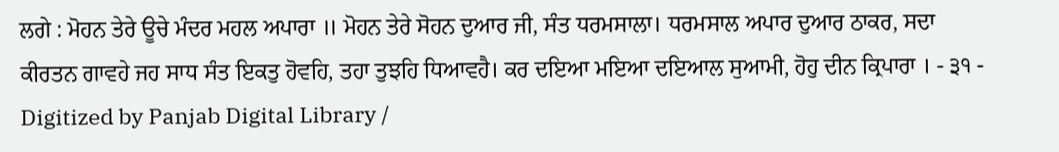ਲਗੇ : ਮੋਹਨ ਤੇਰੇ ਊਚੇ ਮੰਦਰ ਮਹਲ ਅਪਾਰਾ ॥ ਮੋਹਨ ਤੇਰੇ ਸੋਹਨ ਦੁਆਰ ਜੀ, ਸੰਤ ਧਰਮਸਾਲਾ। ਧਰਮਸਾਲ ਅਪਾਰ ਦੁਆਰ ਠਾਕਰ, ਸਦਾ ਕੀਰਤਨ ਗਾਵਹੇ ਜਹ ਸਾਧ ਸੰਤ ਇਕਤੁ ਹੋਵਹਿ, ਤਹਾ ਤੁਝਹਿ ਧਿਆਵਹੈ। ਕਰ ਦਇਆ ਮਇਆ ਦਇਆਲ ਸੁਆਮੀ, ਹੋਹੁ ਦੀਨ ਕ੍ਰਿਪਾਰਾ । - ੩੧ - Digitized by Panjab Digital Library /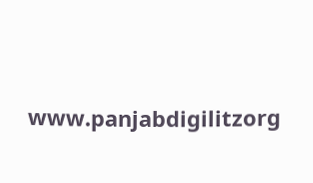www.panjabdigilitzorg